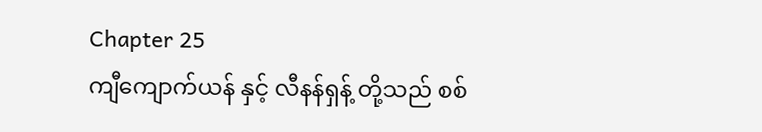Chapter 25
ကျီကျောက်ယန် နှင့် လီနန်ရှန့် တို့သည် စစ်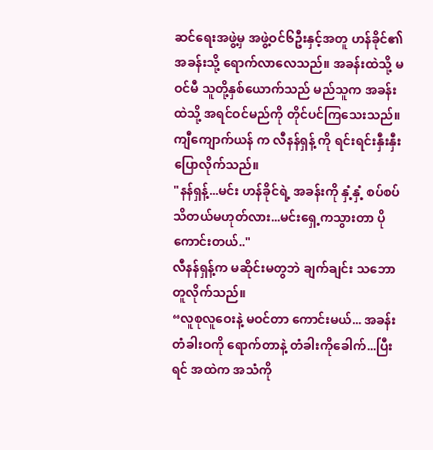ဆင်ရေးအဖွဲ့မှ အဖွဲ့ဝင်၆ဦးနှင့်အတူ ဟန်ခိုင်၏ အခန်းသို့ ရောက်လာလေသည်။ အခန်းထဲသို့ မဝင်မီ သူတို့နှစ်ယောက်သည် မည်သူက အခန်းထဲသို့ အရင်ဝင်မည်ကို တိုင်ပင်ကြသေးသည်။
ကျီကျောက်ယန် က လီနန်ရှန့် ကို ရင်းရင်းနှီးနှီး ပြောလိုက်သည်။
"နန်ရှန့်...မင်း ဟန်ခိုင်ရဲ့ အခန်းကို နှံ့နှံ့ စပ်စပ် သိတယ်မဟုတ်လား...မင်းရှေ့ကသွားတာ ပိုကောင်းတယ်.."
လီနန်ရှန့်က မဆိုင်းမတွဘဲ ချက်ချင်း သဘောတူလိုက်သည်။
“လူစုလူဝေးနဲ့ မဝင်တာ ကောင်းမယ်... အခန်းတံခါးဝကို ရောက်တာနဲ့ တံခါးကိုခေါက်...ပြီးရင် အထဲက အသံကို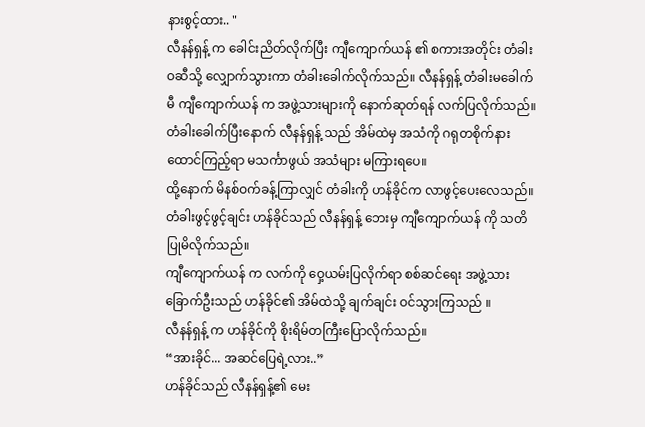နားစွင့်ထား.. "
လီနန်ရှန့် က ခေါင်းညိတ်လိုက်ပြီး ကျီကျောက်ယန် ၏ စကားအတိုင်း တံခါးဝဆီသို့ လျှောက်သွားကာ တံခါးခေါက်လိုက်သည်။ လီနန်ရှန့် တံခါးမခေါက်မီ ကျီကျောက်ယန် က အဖွဲ့သားများကို နောက်ဆုတ်ရန် လက်ပြလိုက်သည်။
တံခါးခေါက်ပြီးနောက် လီနန်ရှန့် သည် အိမ်ထဲမှ အသံကို ဂရုတစိုက်နားထောင်ကြည့်ရာ မသင်္ကာဖွယ် အသံများ မကြားရပေ။
ထို့နောက် မိနစ်ဝက်ခန့်ကြာလျှင် တံခါးကို ဟန်ခိုင်က လာဖွင့်ပေးလေသည်။
တံခါးဖွင့်ဖွင့်ချင်း ဟန်ခိုင်သည် လီနန်ရှန့် ဘေးမှ ကျီကျောက်ယန် ကို သတိပြုမိလိုက်သည်။
ကျီကျောက်ယန် က လက်ကို ဝှေ့ယမ်းပြလိုက်ရာ စစ်ဆင်ရေး အဖွဲ့သား ခြောက်ဦးသည် ဟန်ခိုင်၏ အိမ်ထဲသို့ ချက်ချင်း ဝင်သွားကြသည် ။
လီနန်ရှန့် က ဟန်ခိုင်ကို စိုးရိမ်တကြီးပြောလိုက်သည်။
“အားခိုင်... အဆင်ပြေရဲ့လား..”
ဟန်ခိုင်သည် လီနန်ရှန့်၏ မေး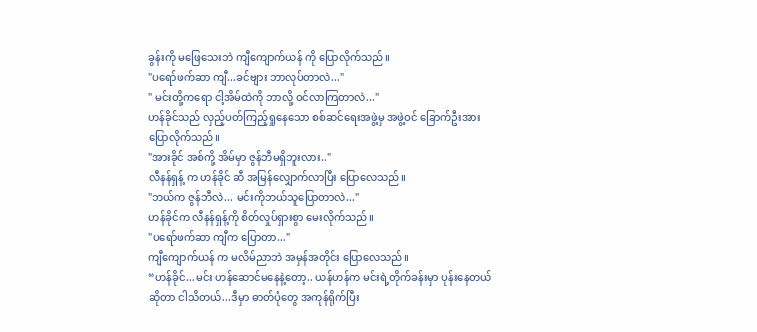ခွန်းကို မဖြေသေးဘဲ ကျီကျောက်ယန် ကို ပြောလိုက်သည်။
"ပရော်ဖက်ဆာ ကျီ...ခင်ဗျား ဘာလုပ်တာလဲ..."
" မင်းတို့ကရော ငါ့အိမ်ထဲကို ဘာလို့ ဝင်လာကြတာလဲ..."
ဟန်ခိုင်သည် လှည့်ပတ်ကြည့်ရှုနေသော စစ်ဆင်ရေးအဖွဲ့မှ အဖွဲ့ဝင် ခြောက်ဦးအား ပြောလိုက်သည်။
"အားခိုင် အစ်ကို့ အိမ်မှာ ဇွန်ဘီမရှိဘူးလား.."
လီနန်ရှန့် က ဟန်ခိုင် ဆီ အမြန်လျှောက်လာပြီး ပြောလေသည်။
"ဘယ်က ဇွန်ဘီလဲ... မင်းကိုဘယ်သူပြောတာလဲ..."
ဟန်ခိုင်က လီနန်ရှန့်ကို စိတ်လှုပ်ရှားစွာ မေးလိုက်သည်။
"ပရော်ဖက်ဆာ ကျီက ပြောတာ..."
ကျီကျောက်ယန် က မလိမ်ညာဘဲ အမှန်အတိုင်း ပြောလေသည်။
“ဟန်ခိုင်...မင်း ဟန်ဆောင်မနေနဲ့တော့.. ယန်ဟန်က မင်းရဲ့တိုက်ခန်းမှာ ပုန်းနေတယ်ဆိုတာ ငါသိတယ်...ဒီမှာ ဓာတ်ပုံတွေ အကုန်ရိုက်ပြီး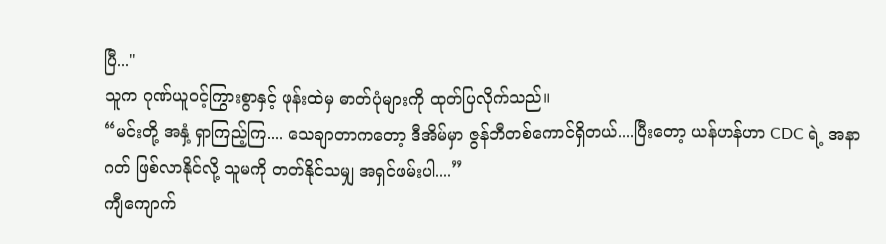ပြီ..."
သူက ဂုဏ်ယူဝင့်ကြွားစွာနှင့် ဖုန်းထဲမှ ဓာတ်ပုံများကို ထုတ်ပြလိုက်သည်။
“မင်းတို့ အနှံ့ ရှာကြည့်ကြ.... သေချာတာကတော့ ဒီအိမ်မှာ ဇွန်ဘီတစ်ကောင်ရှိတယ်....ပြီးတော့ ယန်ဟန်ဟာ CDC ရဲ့ အနာဂတ် ဖြစ်လာနိုင်လို့ သူမကို တတ်နိုင်သမျှ အရှင်ဖမ်းပါ....”
ကျီကျောက်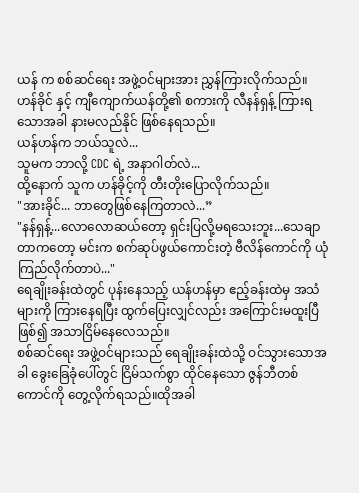ယန် က စစ်ဆင်ရေး အဖွဲ့ဝင်များအား ညွှန်ကြားလိုက်သည်။
ဟန်ခိုင် နှင့် ကျီကျောက်ယန်တို့၏ စကားကို လီနန်ရှန့် ကြားရသောအခါ နားမလည်နိုင် ဖြစ်နေရသည်။
ယန်ဟန်က ဘယ်သူလဲ...
သူမက ဘာလို့ CDC ရဲ့ အနာဂါတ်လဲ...
ထို့နောက် သူက ဟန်ခိုင့်ကို တီးတိုးပြောလိုက်သည်။
"အားခိုင်... ဘာတွေဖြစ်နေကြတာလဲ...”
"နန်ရှန့်...လောလောဆယ်တော့ ရှင်းပြလို့မရသေးဘူး...သေချာတာကတော့ မင်းက စက်ဆုပ်ဖွယ်ကောင်းတဲ့ ဗီလိန်ကောင်ကို ယုံကြည်လိုက်တာပဲ..."
ရေချိုးခန်းထဲတွင် ပုန်းနေသည့် ယန်ဟန်မှာ ဧည့်ခန်းထဲမှ အသံများကို ကြားနေရပြီး ထွက်ပြေးလျှင်လည်း အကြောင်းမထူးပြီ ဖြစ်၍ အသာငြိမ်နေလေသည်။
စစ်ဆင်ရေး အဖွဲ့ဝင်များသည် ရေချိုးခန်းထဲသို့ ဝင်သွားသောအခါ ခွေးခြေခုံပေါ်တွင် ငြိမ်သက်စွာ ထိုင်နေသော ဇွန်ဘီတစ်ကောင်ကို တွေ့လိုက်ရသည်။ထိုအခါ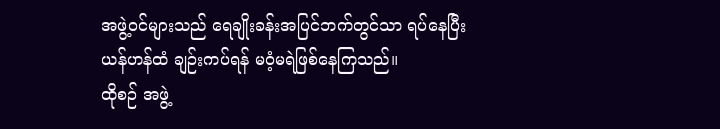အဖွဲ့ဝင်များသည် ရေချိုးခန်းအပြင်ဘက်တွင်သာ ရပ်နေပြီး ယန်ဟန်ထံ ချဉ်းကပ်ရန် မဝံ့မရဲဖြစ်နေကြသည်။
ထိုစဉ် အဖွဲ့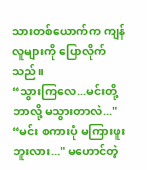သားတစ်ယောက်က ကျန်လူများကို ပြောလိုက်သည်။
“သွားကြလေ...မင်းတို့ ဘာလို့ မသွားတာလဲ..."
“မင်း စကားပုံ မကြားဖူးဘူးလား..." မဟောင်တဲ့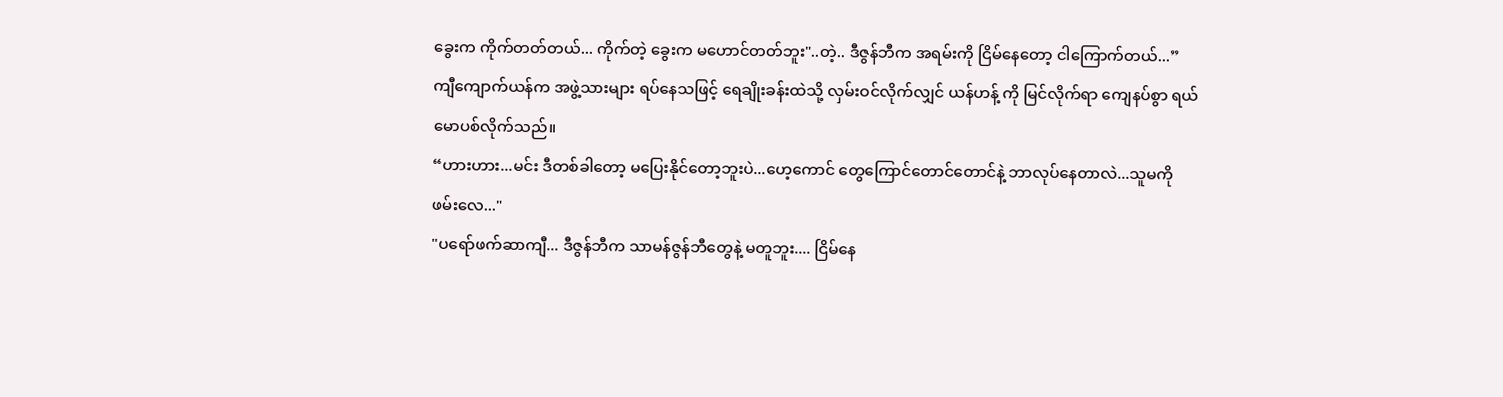ခွေးက ကိုက်တတ်တယ်... ကိုက်တဲ့ ခွေးက မဟောင်တတ်ဘူး"..တဲ့.. ဒီဇွန်ဘီက အရမ်းကို ငြိမ်နေတော့ ငါကြောက်တယ်...”
ကျီကျောက်ယန်က အဖွဲ့သားများ ရပ်နေသဖြင့် ရေချိုးခန်းထဲသို့ လှမ်းဝင်လိုက်လျှင် ယန်ဟန့် ကို မြင်လိုက်ရာ ကျေနပ်စွာ ရယ်မောပစ်လိုက်သည်။
“ဟားဟား...မင်း ဒီတစ်ခါတော့ မပြေးနိုင်တော့ဘူးပဲ...ဟေ့ကောင် တွေကြောင်တောင်တောင်နဲ့ ဘာလုပ်နေတာလဲ...သူမကို ဖမ်းလေ..."
"ပရော်ဖက်ဆာကျီ... ဒီဇွန်ဘီက သာမန်ဇွန်ဘီတွေနဲ့ မတူဘူး.... ငြိမ်နေ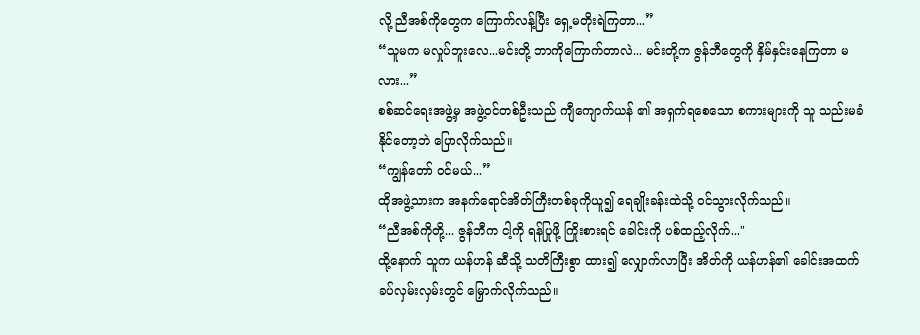လို့ ညီအစ်ကိုတွေက ကြောက်လန့်ပြီး ရှေ့မတိုးရဲကြတာ...”
“သူမက မလှုပ်ဘူးလေ...မင်းတို့ ဘာကိုကြောက်တာလဲ... မင်းတို့က ဇွန်ဘီတွေကို နှိမ်နှင်းနေကြတာ မလား...”
စစ်ဆင်ရေးအဖွဲ့မှ အဖွဲ့ဝင်တစ်ဦးသည် ကျီကျောက်ယန် ၏ အရှက်ရစေသော စကားများကို သူ သည်းမခံနိုင်တော့ဘဲ ပြောလိုက်သည်။
“ကျွန်တော် ဝင်မယ်...”
ထိုအဖွဲ့သားက အနက်ရောင်အိတ်ကြီးတစ်ခုကိုယူ၍ ရေချိုးခန်းထဲသို့ ဝင်သွားလိုက်သည်။
“ညီအစ်ကိုတို့... ဇွန်ဘီက ငါ့ကို ရန်ပြုဖို့ ကြိုးစားရင် ခေါင်းကို ပစ်ထည့်လိုက်..."
ထို့နောက် သူက ယန်ဟန် ဆီသို့ သတိကြီးစွာ ထား၍ လျှောက်လာပြီး အိတ်ကို ယန်ဟန်၏ ခေါင်းအထက် ခပ်လှမ်းလှမ်းတွင် မြှောက်လိုက်သည်။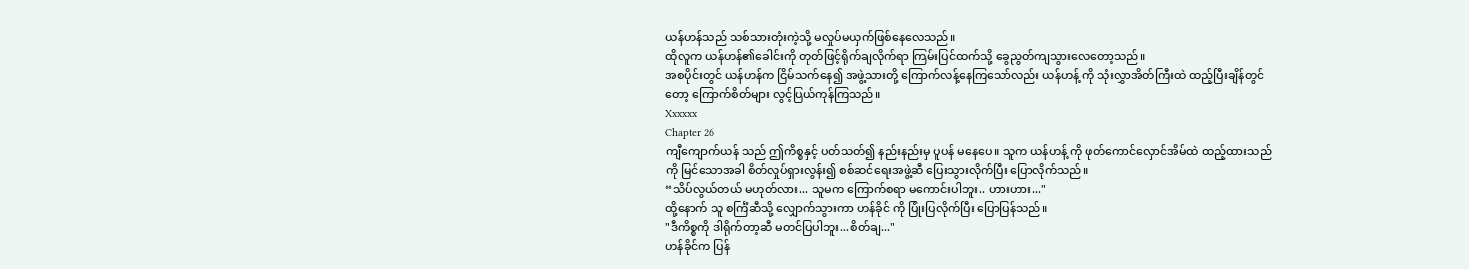ယန်ဟန်သည် သစ်သားတုံးကဲ့သို့ မလှုပ်မယှက်ဖြစ်နေလေသည်။
ထိုလူက ယန်ဟန်၏ခေါင်းကို တုတ်ဖြင့်ရိုက်ချလိုက်ရာ ကြမ်းပြင်ထက်သို့ ခွေညွတ်ကျသွားလေတော့သည်။
အစပိုင်းတွင် ယန်ဟန်က ငြိမ်သက်နေ၍ အဖွဲ့သားတို့ ကြောက်လန့်နေကြသော်လည်း ယန်ဟန့် ကို သုံးလွှာအိတ်ကြီးထဲ ထည့်ပြီးချိန်တွင်တော့ ကြောက်စိတ်များ လွင့်ပြယ်ကုန်ကြသည်။
Xxxxxx
Chapter 26
ကျီကျောက်ယန် သည် ဤကိစ္စနှင့် ပတ်သတ်၍ နည်းနည်းမှ ပူပန် မနေပေ။ သူက ယန်ဟန့် ကို ဖုတ်ကောင်လှောင်အိမ်ထဲ ထည့်ထားသည်ကို မြင်သောအခါ စိတ်လှုပ်ရှားလွန်း၍ စစ်ဆင်ရေးအဖွဲ့ဆီ ပြေးသွားလိုက်ပြီး ပြောလိုက်သည်။
“သိပ်လွယ်တယ် မဟုတ်လား... သူမက ကြောက်စရာ မကောင်းပါဘူး.. ဟားဟား..."
ထို့နောက် သူ စင်္ကြံဆီသို့ လျှောက်သွားကာ ဟန်ခိုင် ကို ပြုံးပြလိုက်ပြီး ပြောပြန်သည်။
"ဒီကိစ္စကို ဒါရိုက်တာ့ဆီ မတင်ပြပါဘူး...စိတ်ချ..."
ဟန်ခိုင်က ပြန်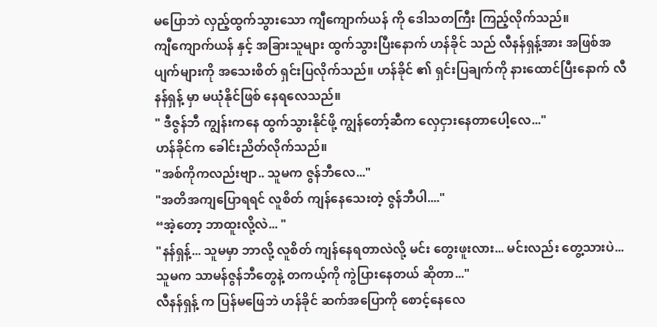မပြောဘဲ လှည့်ထွက်သွားသော ကျီကျောက်ယန် ကို ဒေါသတကြီး ကြည့်လိုက်သည်။
ကျီကျောက်ယန် နှင့် အခြားသူများ ထွက်သွားပြီးနောက် ဟန်ခိုင် သည် လီနန်ရှန့်အား အဖြစ်အပျက်များကို အသေးစိတ် ရှင်းပြလိုက်သည်။ ဟန်ခိုင် ၏ ရှင်းပြချက်ကို နားထောင်ပြီးနောက် လီနန်ရှန့် မှာ မယုံနိုင်ဖြစ် နေရလေသည်။
" ဒီဇွန်ဘီ ကျွန်းကနေ ထွက်သွားနိုင်ဖို့ ကျွန်တော့်ဆီက လှေငှားနေတာပေါ့လေ..."
ဟန်ခိုင်က ခေါင်းညိတ်လိုက်သည်။
"အစ်ကိုကလည်းဗျာ.. သူမက ဇွန်ဘီလေ..."
"အတိအကျပြောရရင် လူစိတ် ကျန်နေသေးတဲ့ ဇွန်ဘီပါ...."
“အဲ့တော့ ဘာထူးလို့လဲ... "
"နန်ရှန့်... သူမမှာ ဘာလို့ လူစိတ် ကျန်နေရတာလဲလို့ မင်း တွေးဖူးလား... မင်းလည်း တွေ့သားပဲ... သူမက သာမန်ဇွန်ဘီတွေနဲ့ တကယ့်ကို ကွဲပြားနေတယ် ဆိုတာ..."
လီနန်ရှန့် က ပြန်မဖြေဘဲ ဟန်ခိုင် ဆက်အပြောကို စောင့်နေလေ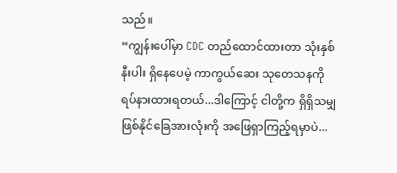သည်။
“ကျွန်းပေါ်မှာ CDC တည်ထောင်ထားတာ သုံးနှစ်နီးပါး ရှိနေပေမဲ့ ကာကွယ်ဆေး သုတေသနကို ရပ်နားထားရတယ်...ဒါကြောင့် ငါတို့က ရှိရှိသမျှ ဖြစ်နိုင်ခြေအားလုံးကို အဖြေရှာကြည့်ရမှာပဲ...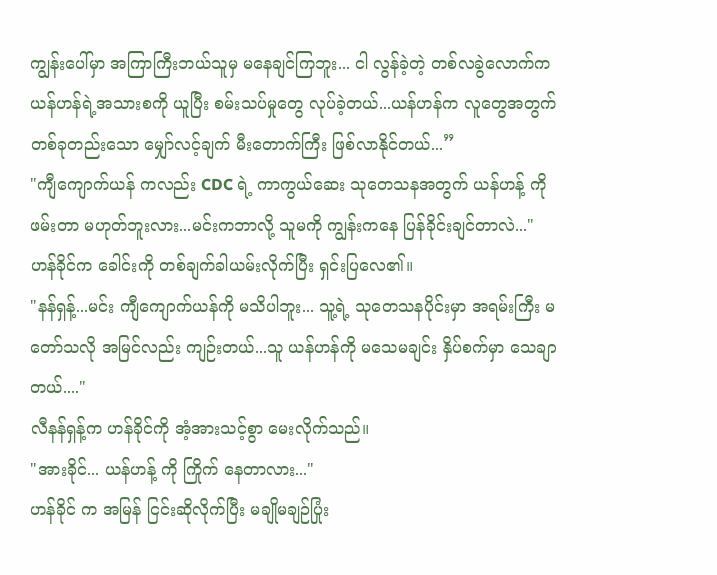ကျွန်းပေါ်မှာ အကြာကြီးဘယ်သူမှ မနေချင်ကြဘူး... ငါ လွန်ခဲ့တဲ့ တစ်လခွဲလောက်က ယန်ဟန်ရဲ့အသားစကို ယူပြီး စမ်းသပ်မှုတွေ လုပ်ခဲ့တယ်...ယန်ဟန်က လူတွေအတွက် တစ်ခုတည်းသော မျှော်လင့်ချက် မီးတောက်ကြီး ဖြစ်လာနိုင်တယ်...”
"ကျီကျောက်ယန် ကလည်း CDC ရဲ့ ကာကွယ်ဆေး သုတေသနအတွက် ယန်ဟန့် ကို ဖမ်းတာ မဟုတ်ဘူးလား...မင်းကဘာလို့ သူမကို ကျွန်းကနေ ပြန်ခိုင်းချင်တာလဲ..."
ဟန်ခိုင်က ခေါင်းကို တစ်ချက်ခါယမ်းလိုက်ပြီး ရှင်းပြလေ၏။
"နန်ရှန့်...မင်း ကျီကျောက်ယန်ကို မသိပါဘူး... သူ့ရဲ့ သုတေသနပိုင်းမှာ အရမ်းကြီး မတော်သလို အမြင်လည်း ကျဉ်းတယ်...သူ ယန်ဟန်ကို မသေမချင်း နှိပ်စက်မှာ သေချာတယ်...."
လီနန်ရှန့်က ဟန်ခိုင်ကို အံ့အားသင့်စွာ မေးလိုက်သည်။
"အားခိုင်... ယန်ဟန့် ကို ကြိုက် နေတာလား..."
ဟန်ခိုင် က အမြန် ငြင်းဆိုလိုက်ပြီး မချိုမချဉ်ပြုံး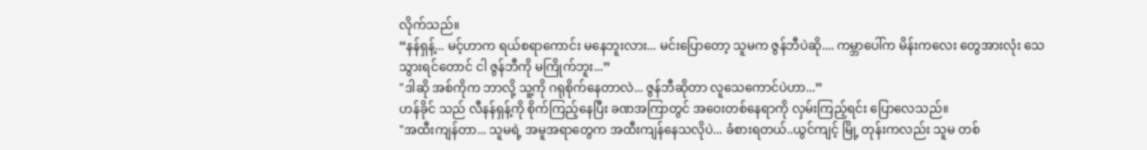လိုက်သည်။
“နန်ရှန့်... မင့်ဟာက ရယ်စရာကောင်း မနေဘူးလား... မင်းပြောတော့ သူမက ဇွန်ဘီပဲဆို.... ကမ္ဘာပေါ်က မိန်းကလေး တွေအားလုံး သေသွားရင်တောင် ငါ ဇွန်ဘီကို မကြိုက်ဘူး...”
"ဒါဆို အစ်ကိုက ဘာလို့ သူ့ကို ဂရုစိုက်နေတာလဲ... ဇွန်ဘီဆိုတာ လူသေကောင်ပဲဟာ...”
ဟန်ခိုင် သည် လီနန်ရှန့်ကို စိုက်ကြည့်နေပြီး ခဏအကြာတွင် အဝေးတစ်နေရာကို လှမ်းကြည့်ရင်း ပြောလေသည်။
"အထီးကျန်တာ... သူမရဲ့ အမူအရာတွေက အထီးကျန်နေသလိုပဲ... ခံစားရတယ်..ယွင်ကျင့် မြို့ တုန်းကလည်း သူမ တစ်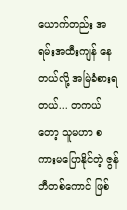ယောက်တည်း အရမ်းအထီးကျန် နေတယ်လို့ အမြဲခံစားရတယ်... တကယ်တော့ သူမဟာ စကားမပြောနိုင်တဲ့ ဇွန်ဘီတစ်ကောင် ဖြစ်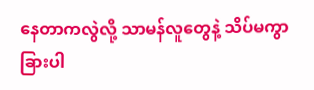နေတာကလွဲလို့ သာမန်လူတွေနဲ့ သိပ်မကွာခြားပါ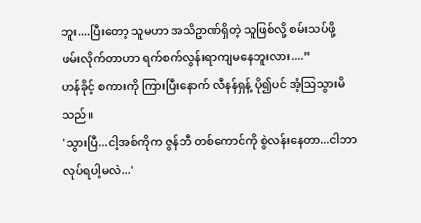ဘူး....ပြီးတော့ သူမဟာ အသိဥာဏ်ရှိတဲ့ သူဖြစ်လို့ စမ်းသပ်ဖို့ ဖမ်းလိုက်တာဟာ ရက်စက်လွန်းရာကျမနေဘူးလား....”
ဟန်ခိုင့် စကားကို ကြားပြီးနောက် လီနန်ရှန့် ပို၍ပင် အံ့သြသွားမိသည်။
'သွားပြီ...ငါ့အစ်ကိုက ဇွန်ဘီ တစ်ကောင်ကို စွဲလန်းနေတာ...ငါဘာလုပ်ရပါ့မလဲ...'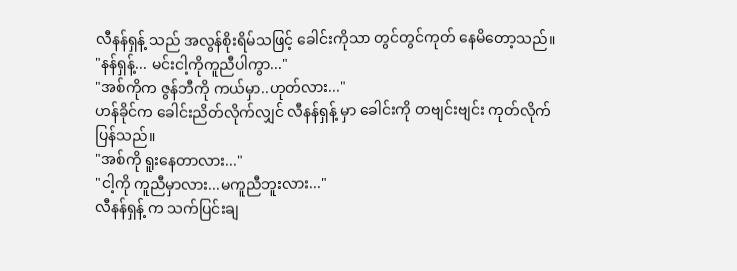လီနန်ရှန့် သည် အလွန်စိုးရိမ်သဖြင့် ခေါင်းကိုသာ တွင်တွင်ကုတ် နေမိတော့သည်။
"နန်ရှန့်... မင်းငါ့ကိုကူညီပါကွာ..."
"အစ်ကိုက ဇွန်ဘီကို ကယ်မှာ..ဟုတ်လား..."
ဟန်ခိုင်က ခေါင်းညိတ်လိုက်လျှင် လီနန်ရှန့် မှာ ခေါင်းကို တဗျင်းဗျင်း ကုတ်လိုက်ပြန်သည်။
"အစ်ကို ရူးနေတာလား..."
"ငါ့ကို ကူညီမှာလား...မကူညီဘူးလား..."
လီနန်ရှန့် က သက်ပြင်းချ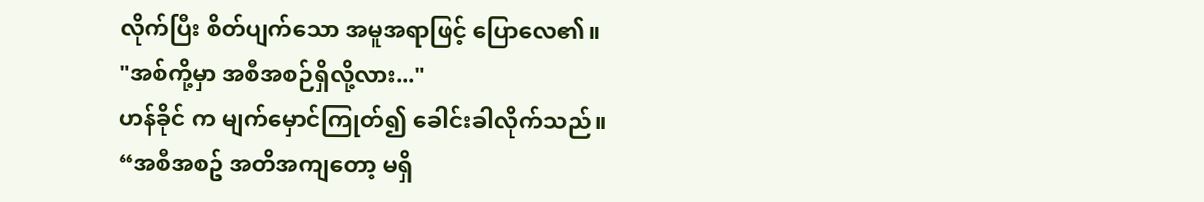လိုက်ပြီး စိတ်ပျက်သော အမူအရာဖြင့် ပြောလေ၏။
"အစ်ကို့မှာ အစီအစဉ်ရှိလို့လား..."
ဟန်ခိုင် က မျက်မှောင်ကြုတ်၍ ခေါင်းခါလိုက်သည်။
“အစီအစဥ် အတိအကျတော့ မရှိ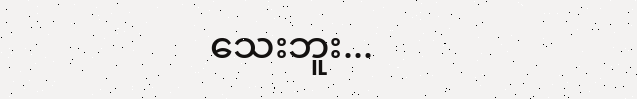သေးဘူး...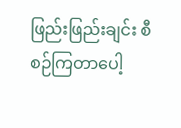ဖြည်းဖြည်းချင်း စီစဉ်ကြတာပေါ့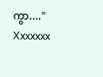ကွာ...."
Xxxxxxx